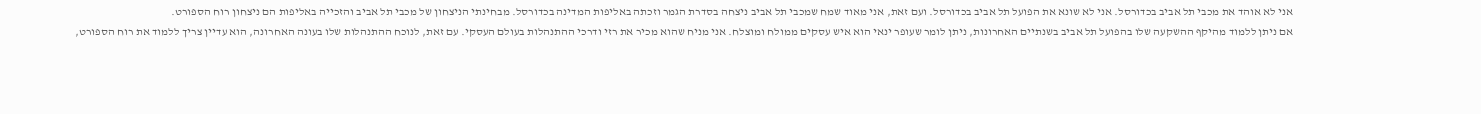אני לא אוהד את מכבי תל אביב בכדורסל. אני לא שונא את הפועל תל אביב בכדורסל. ועם זאת, אני מאוד שמח שמכבי תל אביב ניצחה בסדרת הגמר וזכתה באליפות המדינה בכדורסל. מבחינתי הניצחון של מכבי תל אביב והזכייה באליפות הם ניצחון רוח הספורט.
אם ניתן ללמוד מהיקף ההשקעה שלו בהפועל תל אביב בשנתיים האחרונות, ניתן לומר שעופר ינאי הוא איש עסקים ממולח ומוצלח. אני מניח שהוא מכיר את רזי ודרכי ההתנהלות בעולם העסקי. עם זאת, לנוכח ההתנהלות שלו בעונה האחרונה, הוא עדיין צריך ללמוד את רוח הספורט,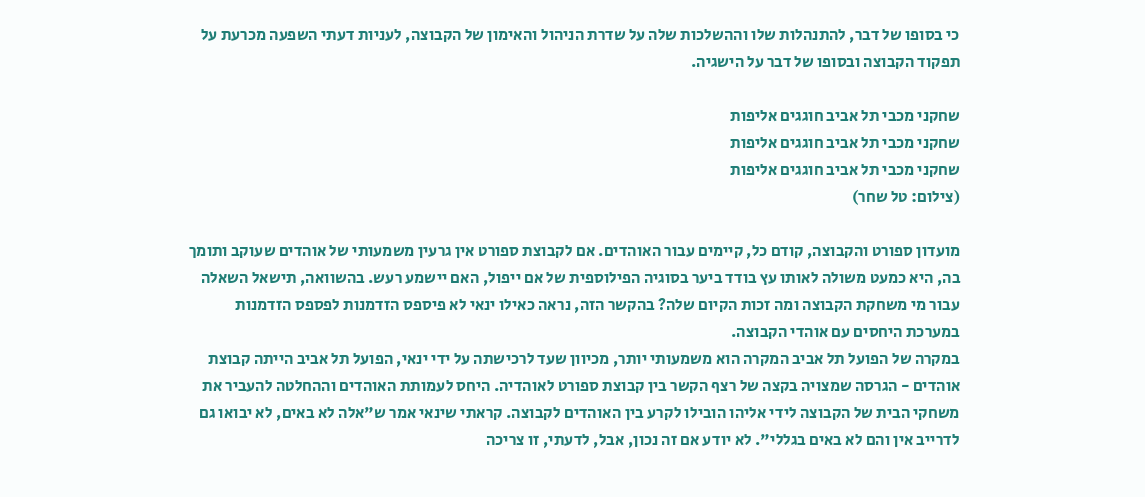כי בסופו של דבר, להתנהלות שלו וההשלכות שלה על שדרת הניהול והאימון של הקבוצה, לעניות דעתי השפעה מכרעת על תפקוד הקבוצה ובסופו של דבר על הישגיה.

שחקני מכבי תל אביב חוגגים אליפות
שחקני מכבי תל אביב חוגגים אליפות
שחקני מכבי תל אביב חוגגים אליפות
(צילום: טל שחר)

מועדון ספורט והקבוצה, קודם כל, קיימים עבור האוהדים. אם לקבוצת ספורט אין גרעין משמעותי של אוהדים שעוקב ותומך בה, היא כמעט משולה לאותו עץ בודד ביער בסוגיה הפילוספית של אם ייפול, האם יישמע רעש. בהשוואה, תישאל השאלה עבור מי משחקת הקבוצה ומה זכות הקיום שלה? בהקשר הזה, נראה כאילו ינאי לא פיספס הזדמנות לפספס הזדמנות במערכת היחסים עם אוהדי הקבוצה.
במקרה של הפועל תל אביב המקרה הוא משמעותי יותר, מכיוון שעד לרכישתה על ידי ינאי, הפועל תל אביב הייתה קבוצת אוהדים - הגרסה שמצויה בקצה של רצף הקשר בין קבוצת ספורט לאוהדיה. היחס לעמותת האוהדים וההחלטה להעביר את משחקי הבית של הקבוצה לידי אליהו הובילו לקרע בין האוהדים לקבוצה. קראתי שינאי אמר ש"אלה לא באים, לא יבואו גם לדרייב אין והם לא באים בגללי". לא יודע אם זה נכון, אבל, לדעתי, זו צריכה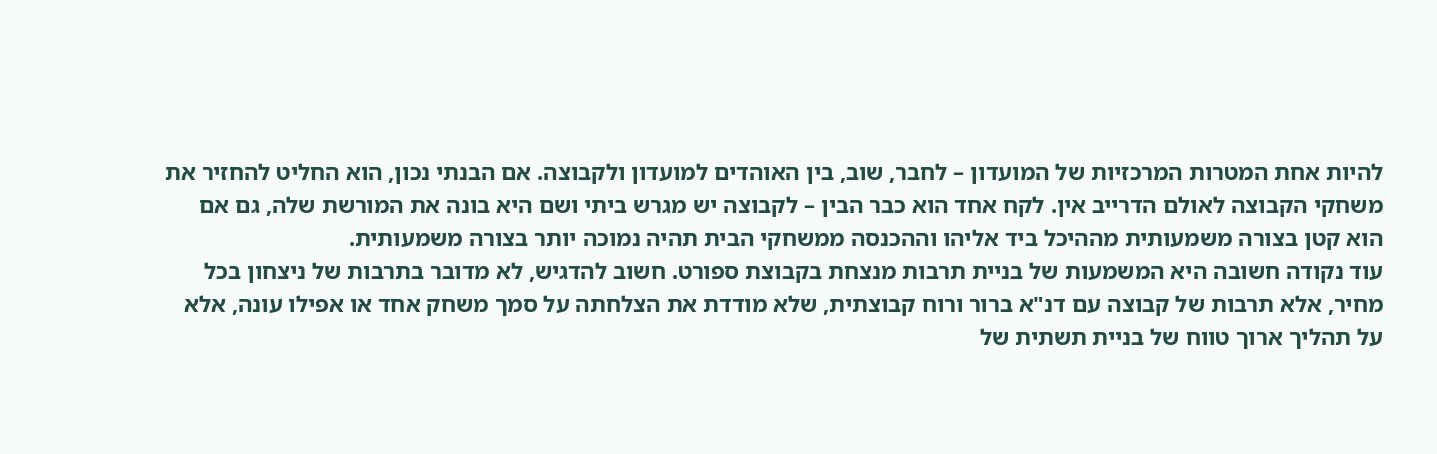להיות אחת המטרות המרכזיות של המועדון – לחבר, שוב, בין האוהדים למועדון ולקבוצה. אם הבנתי נכון, הוא החליט להחזיר את משחקי הקבוצה לאולם הדרייב אין. לקח אחד הוא כבר הבין – לקבוצה יש מגרש ביתי ושם היא בונה את המורשת שלה, גם אם הוא קטן בצורה משמעותית מההיכל ביד אליהו וההכנסה ממשחקי הבית תהיה נמוכה יותר בצורה משמעותית.
עוד נקודה חשובה היא המשמעות של בניית תרבות מנצחת בקבוצת ספורט. חשוב להדגיש, לא מדובר בתרבות של ניצחון בכל מחיר, אלא תרבות של קבוצה עם דנ"א ברור ורוח קבוצתית, שלא מודדת את הצלחתה על סמך משחק אחד או אפילו עונה, אלא על תהליך ארוך טווח של בניית תשתית של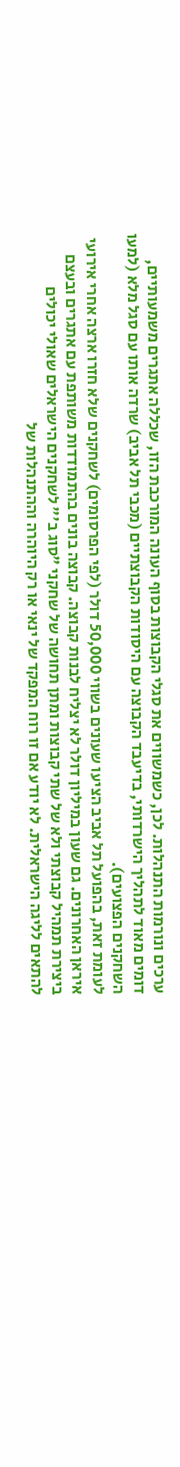ערכים ונורמות התנהלות. לכן, כשמשווים את סגלי הקבוצות בסוף העונה המורכבת הזו, שכללה אתגרים משמעותיים, דומים מאוד לתהליך הישרדותי, בדיעבד הקבוצה עם היסודות הקבוצתיים (מכבי תל אביב) שרדה אותו עם סגל מלא (למעו השחקנים הפצועים).
לעומת זאת, בהפועל תל אביב הציעו שעונים בשווי 50,000 דולר (לפי הפרסומים) לשחקנים שלא חזרו ארצה אחרי אירועי איראן האחרונים. גם שעון במיליון דולר לא יצליח לבנות קבוצה. קבוצה בונים בהתמודדות משותפת עם אתגרים ובעצם ביצירת תמהיל קבוצתי ולא של שתי קבוצות ומתן תחושה של שחקני "סוג ב'" לשחקנים הישראלים שאולי יכולים להתאים לליגה הישראלית. לא יודע אם זו רוח המפקד של ינאי או רק היוהרה וההתנהלות של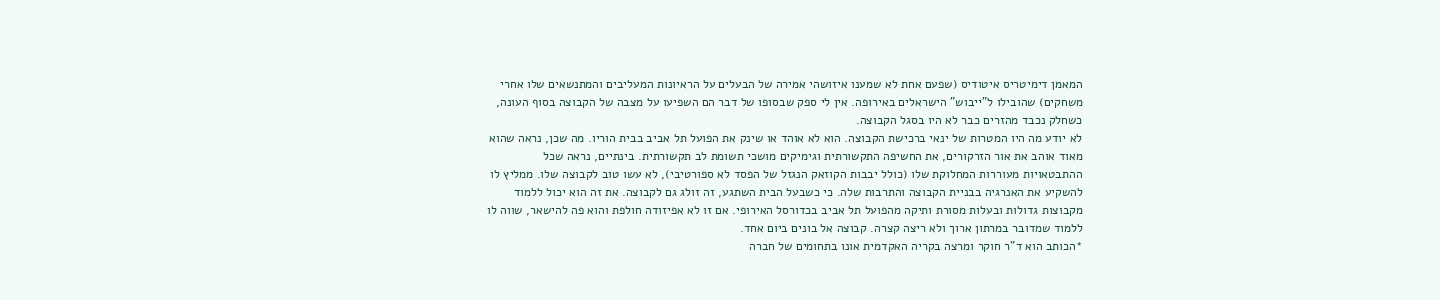המאמן דימיטריס איטודיס (שפעם אחת לא שמענו איזושהי אמירה של הבעלים על הראיונות המעליבים והמתנשאים שלו אחרי משחקים) שהובילו ל"ייבוש" הישראלים באירופה. אין לי ספק שבסופו של דבר הם השפיעו על מצבה של הקבוצה בסוף העונה, כשחלק נכבד מהזרים כבר לא היו בסגל הקבוצה.
לא יודע מה היו המטרות של ינאי ברכישת הקבוצה. הוא לא אוהד או שינק את הפועל תל אביב בבית הוריו. מה שכן, נראה שהוא מאוד אוהב את אור הזרקורים, את החשיפה התקשורתית וגימיקים מושכי תשומת לב תקשורתית. בינתיים, נראה שכל ההתבטאויות מעוררות המחלוקת שלו (כולל יבבות הקוזאק הנגזל של הפסד לא ספורטיבי), לא עשו טוב לקבוצה שלו. ממליץ לו להשקיע את האנרגיה בבניית הקבוצה והתרבות שלה. כי כשבעל הבית השתגע, זה זולג גם לקבוצה. את זה הוא יכול ללמוד מקבוצות גדולות ובעלות מסורת ותיקה מהפועל תל אביב בכדורסל האירופי. אם זו לא אפיזודה חולפת והוא פה להישאר, שווה לו ללמוד שמדובר במרתון ארוך ולא ריצה קצרה. קבוצה אל בונים ביום אחד.
*הכותב הוא ד"ר חוקר ומרצה בקריה האקדמית אונו בתחומים של חברה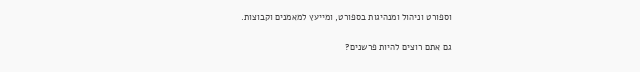וספורט וניהול ומנהיגות בספורט, ומייעץ למאמנים וקבוצות.

גם אתם רוצים להיות פרשנים?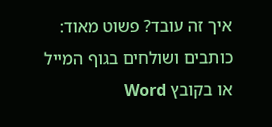איך זה עובד? פשוט מאוד: כותבים ושולחים בגוף המייל או בקובץ Word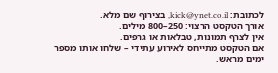לכתובת: kick@ynet.co.il, בצירוף שם מלא.
אורך הטקסט הרצוי: 250–800 מילים.
אין לצרף תמונות, טבלאות או גרפים.
אם הטקסט מתייחס לאירוע עתידי – שלחו אותו מספר ימים מראש.